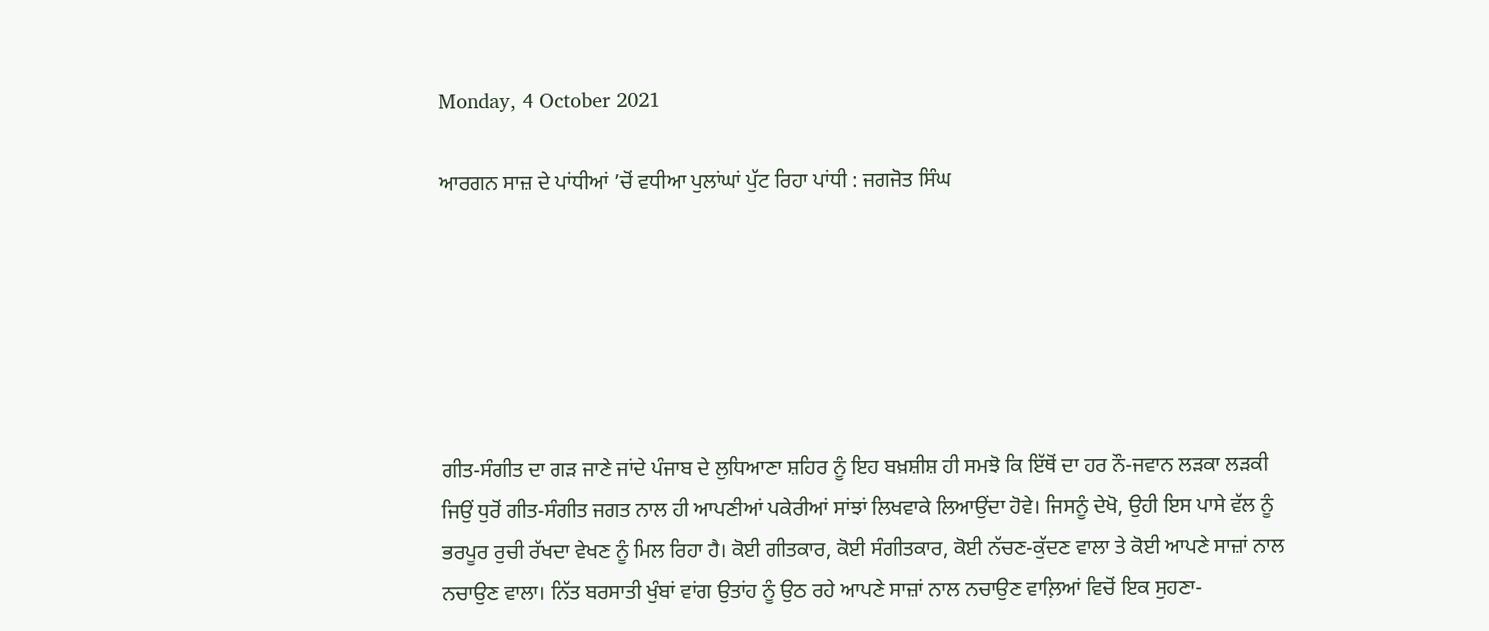Monday, 4 October 2021

ਆਰਗਨ ਸਾਜ਼ ਦੇ ਪਾਂਧੀਆਂ ’ਚੋਂ ਵਧੀਆ ਪੁਲਾਂਘਾਂ ਪੁੱਟ ਰਿਹਾ ਪਾਂਧੀ : ਜਗਜੋਤ ਸਿੰਘ






ਗੀਤ-ਸੰਗੀਤ ਦਾ ਗੜ ਜਾਣੇ ਜਾਂਦੇ ਪੰਜਾਬ ਦੇ ਲੁਧਿਆਣਾ ਸ਼ਹਿਰ ਨੂੰ ਇਹ ਬਖ਼ਸ਼ੀਸ਼ ਹੀ ਸਮਝੋ ਕਿ ਇੱਥੋਂ ਦਾ ਹਰ ਨੌ-ਜਵਾਨ ਲੜਕਾ ਲੜਕੀ ਜਿਉਂ ਧੁਰੋਂ ਗੀਤ-ਸੰਗੀਤ ਜਗਤ ਨਾਲ ਹੀ ਆਪਣੀਆਂ ਪਕੇਰੀਆਂ ਸਾਂਝਾਂ ਲਿਖਵਾਕੇ ਲਿਆਉਂਦਾ ਹੋਵੇ। ਜਿਸਨੂੰ ਦੇਖੋ, ਉਹੀ ਇਸ ਪਾਸੇ ਵੱਲ ਨੂੰ ਭਰਪੂਰ ਰੁਚੀ ਰੱਖਦਾ ਵੇਖਣ ਨੂੰ ਮਿਲ ਰਿਹਾ ਹੈ। ਕੋਈ ਗੀਤਕਾਰ, ਕੋਈ ਸੰਗੀਤਕਾਰ, ਕੋਈ ਨੱਚਣ-ਕੁੱਦਣ ਵਾਲਾ ਤੇ ਕੋਈ ਆਪਣੇ ਸਾਜ਼ਾਂ ਨਾਲ ਨਚਾਉਣ ਵਾਲਾ। ਨਿੱਤ ਬਰਸਾਤੀ ਖੁੰਬਾਂ ਵਾਂਗ ਉਤਾਂਹ ਨੂੰ ਉਠ ਰਹੇ ਆਪਣੇ ਸਾਜ਼ਾਂ ਨਾਲ ਨਚਾਉਣ ਵਾਲ਼ਿਆਂ ਵਿਚੋਂ ਇਕ ਸੁਹਣਾ-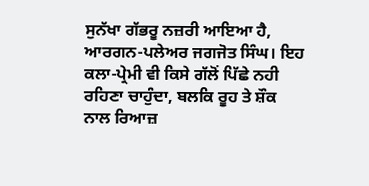ਸੁਨੱਖਾ ਗੱਭਰੂ ਨਜ਼ਰੀ ਆਇਆ ਹੈ, ਆਰਗਨ-ਪਲੇਅਰ ਜਗਜੋਤ ਸਿੰਘ। ਇਹ ਕਲਾ-ਪ੍ਰੇਮੀ ਵੀ ਕਿਸੇ ਗੱਲੋਂ ਪਿੱਛੇ ਨਹੀ ਰਹਿਣਾ ਚਾਹੁੰਦਾ, ਬਲਕਿ ਰੂਹ ਤੇ ਸ਼ੌਕ ਨਾਲ ਰਿਆਜ਼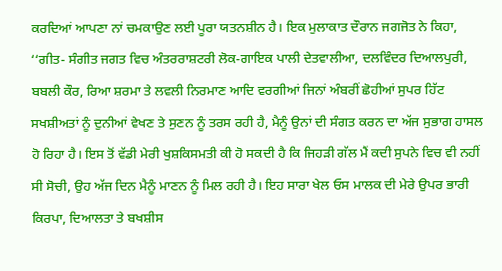ਕਰਦਿਆਂ ਆਪਣਾ ਨਾਂ ਚਮਕਾਉਣ ਲਈ ਪੂਰਾ ਯਤਨਸ਼ੀਨ ਹੈ। ਇਕ ਮੁਲਾਕਾਤ ਦੌਰਾਨ ਜਗਜੋਤ ਨੇ ਕਿਹਾ, ‘‘ਗੀਤ- ਸੰਗੀਤ ਜਗਤ ਵਿਚ ਅੰਤਰਰਾਸ਼ਟਰੀ ਲੋਕ-ਗਾਇਕ ਪਾਲੀ ਦੇਤਵਾਲੀਆ, ਦਲਵਿੰਦਰ ਦਿਆਲਪੁਰੀ, ਬਬਲੀ ਕੌਰ, ਰਿਆ ਸ਼ਰਮਾ ਤੇ ਲਵਲੀ ਨਿਰਮਾਣ ਆਦਿ ਵਰਗੀਆਂ ਜਿਨਾਂ ਅੰਬਰੀਂ ਛੋਹੀਆਂ ਸੁਪਰ ਹਿੱਟ ਸਖਸ਼ੀਅਤਾਂ ਨੂੰ ਦੁਨੀਆਂ ਵੇਖਣ ਤੇ ਸੁਣਨ ਨੂੰ ਤਰਸ ਰਹੀ ਹੈ, ਮੈਨੂੰ ਉਨਾਂ ਦੀ ਸੰਗਤ ਕਰਨ ਦਾ ਅੱਜ ਸੁਭਾਗ ਹਾਸਲ ਹੋ ਰਿਹਾ ਹੈ। ਇਸ ਤੋਂ ਵੱਡੀ ਮੇਰੀ ਖੁਸ਼ਕਿਸਮਤੀ ਕੀ ਹੋ ਸਕਦੀ ਹੈ ਕਿ ਜਿਹੜੀ ਗੱਲ ਮੈਂ ਕਦੀ ਸੁਪਨੇ ਵਿਚ ਵੀ ਨਹੀਂ ਸੀ ਸੋਚੀ, ਉਹ ਅੱਜ ਦਿਨ ਮੈਨੂੰ ਮਾਣਨ ਨੂੰ ਮਿਲ ਰਹੀ ਹੈ। ਇਹ ਸਾਰਾ ਖੇਲ ਓਸ ਮਾਲਕ ਦੀ ਮੇਰੇ ਉਪਰ ਭਾਰੀ ਕਿਰਪਾ, ਦਿਆਲਤਾ ਤੇ ਬਖਸ਼ੀਸ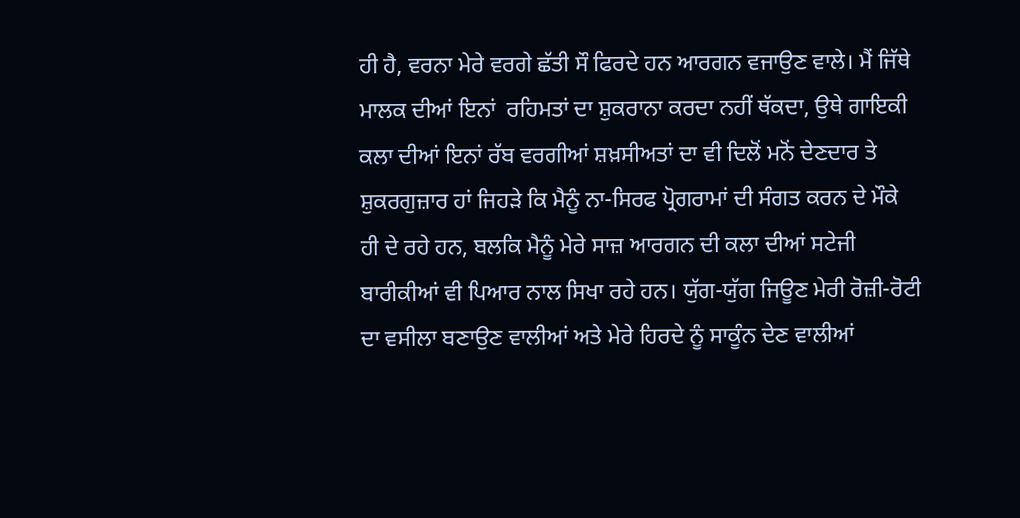ਹੀ ਹੈ, ਵਰਨਾ ਮੇਰੇ ਵਰਗੇ ਛੱਤੀ ਸੌ ਫਿਰਦੇ ਹਨ ਆਰਗਨ ਵਜਾਉਣ ਵਾਲੇ। ਮੈਂ ਜਿੱਥੇ ਮਾਲਕ ਦੀਆਂ ਇਨਾਂ  ਰਹਿਮਤਾਂ ਦਾ ਸ਼ੁਕਰਾਨਾ ਕਰਦਾ ਨਹੀਂ ਥੱਕਦਾ, ਉਥੇ ਗਾਇਕੀ ਕਲਾ ਦੀਆਂ ਇਨਾਂ ਰੱਬ ਵਰਗੀਆਂ ਸ਼ਖ਼ਸੀਅਤਾਂ ਦਾ ਵੀ ਦਿਲੋਂ ਮਨੋਂ ਦੇਣਦਾਰ ਤੇ ਸ਼ੁਕਰਗੁਜ਼ਾਰ ਹਾਂ ਜਿਹੜੇ ਕਿ ਮੈਨੂੰ ਨਾ-ਸਿਰਫ ਪ੍ਰੋਗਰਾਮਾਂ ਦੀ ਸੰਗਤ ਕਰਨ ਦੇ ਮੌਕੇ ਹੀ ਦੇ ਰਹੇ ਹਨ, ਬਲਕਿ ਮੈਨੂੰ ਮੇਰੇ ਸਾਜ਼ ਆਰਗਨ ਦੀ ਕਲਾ ਦੀਆਂ ਸਟੇਜੀ ਬਾਰੀਕੀਆਂ ਵੀ ਪਿਆਰ ਨਾਲ ਸਿਖਾ ਰਹੇ ਹਨ। ਯੁੱਗ-ਯੁੱਗ ਜਿਊਣ ਮੇਰੀ ਰੋਜ਼ੀ-ਰੋਟੀ ਦਾ ਵਸੀਲਾ ਬਣਾਉਣ ਵਾਲੀਆਂ ਅਤੇ ਮੇਰੇ ਹਿਰਦੇ ਨੂੰ ਸਾਕੂੰਨ ਦੇਣ ਵਾਲੀਆਂ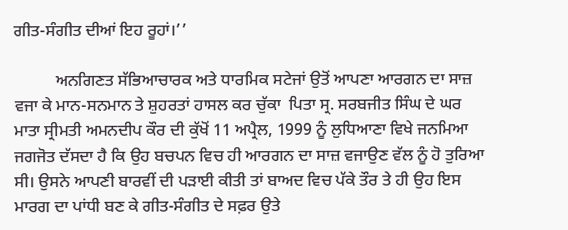ਗੀਤ-ਸੰਗੀਤ ਦੀਆਂ ਇਹ ਰੂਹਾਂ।’’

          ਅਨਗਿਣਤ ਸੱਭਿਆਚਾਰਕ ਅਤੇ ਧਾਰਮਿਕ ਸਟੇਜਾਂ ਉਤੋਂ ਆਪਣਾ ਆਰਗਨ ਦਾ ਸਾਜ਼ ਵਜਾ ਕੇ ਮਾਨ-ਸਨਮਾਨ ਤੇ ਸ਼ੁਹਰਤਾਂ ਹਾਸਲ ਕਰ ਚੁੱਕਾ  ਪਿਤਾ ਸ੍ਰ. ਸਰਬਜੀਤ ਸਿੰਘ ਦੇ ਘਰ ਮਾਤਾ ਸ੍ਰੀਮਤੀ ਅਮਨਦੀਪ ਕੌਰ ਦੀ ਕੁੱਖੋਂ 11 ਅਪ੍ਰੈਲ, 1999 ਨੂੰ ਲੁਧਿਆਣਾ ਵਿਖੇ ਜਨਮਿਆ ਜਗਜੋਤ ਦੱਸਦਾ ਹੈ ਕਿ ਉਹ ਬਚਪਨ ਵਿਚ ਹੀ ਆਰਗਨ ਦਾ ਸਾਜ਼ ਵਜਾਉਣ ਵੱਲ ਨੂੰ ਹੋ ਤੁਰਿਆ ਸੀ। ਉਸਨੇ ਆਪਣੀ ਬਾਰਵੀਂ ਦੀ ਪੜਾਈ ਕੀਤੀ ਤਾਂ ਬਾਅਦ ਵਿਚ ਪੱਕੇ ਤੌਰ ਤੇ ਹੀ ਉਹ ਇਸ ਮਾਰਗ ਦਾ ਪਾਂਧੀ ਬਣ ਕੇ ਗੀਤ-ਸੰਗੀਤ ਦੇ ਸਫ਼ਰ ਉਤੇ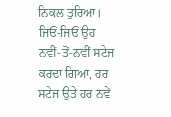ਨਿਕਲ ਤੁਰਿਆ।  ਜਿਓਂ-ਜਿਓਂ ਉਹ ਨਵੀਂ-ਤੋਂ-ਨਵੀਂ ਸਟੇਜ ਕਰਦਾ ਗਿਆ, ਹਰ ਸਟੇਜ ਉਤੇ ਹਰ ਨਵੇਂ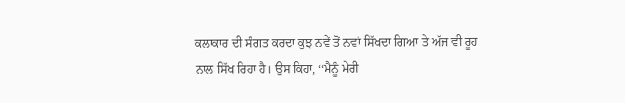ਕਲਾਕਾਰ ਦੀ ਸੰਗਤ ਕਰਦਾ ਕੁਝ ਨਵੇਂ ਤੋਂ ਨਵਾਂ ਸਿੱਖਦਾ ਗਿਆ ਤੇ ਅੱਜ ਵੀ ਰੂਹ ਨਾਲ ਸਿੱਖ ਰਿਹਾ ਹੈ। ਉਸ ਕਿਹਾ, ‘‘ਮੈਨੂੰ ਮੇਰੀ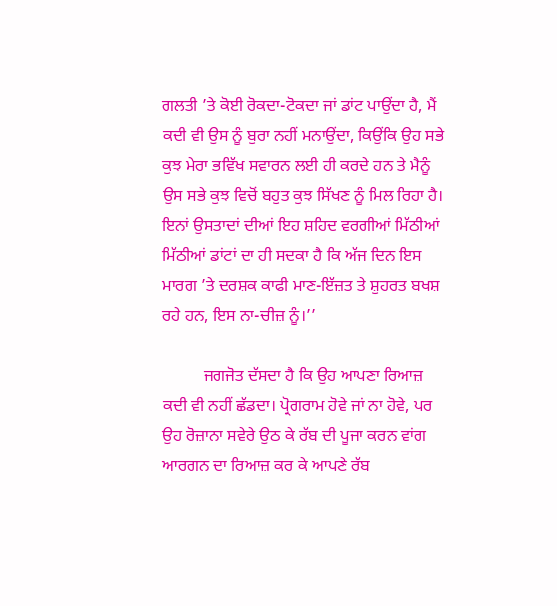ਗਲਤੀ ’ਤੇ ਕੋਈ ਰੋਕਦਾ-ਟੋਕਦਾ ਜਾਂ ਡਾਂਟ ਪਾਉਂਦਾ ਹੈ, ਮੈਂ ਕਦੀ ਵੀ ਉਸ ਨੂੰ ਬੁਰਾ ਨਹੀਂ ਮਨਾਉਂਦਾ, ਕਿਉਂਕਿ ਉਹ ਸਭੇ ਕੁਝ ਮੇਰਾ ਭਵਿੱਖ ਸਵਾਰਨ ਲਈ ਹੀ ਕਰਦੇ ਹਨ ਤੇ ਮੈਨੂੰ ਉਸ ਸਭੇ ਕੁਝ ਵਿਚੋਂ ਬਹੁਤ ਕੁਝ ਸਿੱਖਣ ਨੂੰ ਮਿਲ ਰਿਹਾ ਹੈ। ਇਨਾਂ ਉਸਤਾਦਾਂ ਦੀਆਂ ਇਹ ਸ਼ਹਿਦ ਵਰਗੀਆਂ ਮਿੱਠੀਆਂ ਮਿੱਠੀਆਂ ਡਾਂਟਾਂ ਦਾ ਹੀ ਸਦਕਾ ਹੈ ਕਿ ਅੱਜ ਦਿਨ ਇਸ ਮਾਰਗ ’ਤੇ ਦਰਸ਼ਕ ਕਾਫੀ ਮਾਣ-ਇੱਜ਼ਤ ਤੇ ਸ਼ੁਹਰਤ ਬਖਸ਼ ਰਹੇ ਹਨ, ਇਸ ਨਾ-ਚੀਜ਼ ਨੂੰ।’’

          ਜਗਜੋਤ ਦੱਸਦਾ ਹੈ ਕਿ ਉਹ ਆਪਣਾ ਰਿਆਜ਼ ਕਦੀ ਵੀ ਨਹੀਂ ਛੱਡਦਾ। ਪ੍ਰੋਗਰਾਮ ਹੋਵੇ ਜਾਂ ਨਾ ਹੋਵੇ, ਪਰ ਉਹ ਰੋਜ਼ਾਨਾ ਸਵੇਰੇ ਉਠ ਕੇ ਰੱਬ ਦੀ ਪੂਜਾ ਕਰਨ ਵਾਂਗ ਆਰਗਨ ਦਾ ਰਿਆਜ਼ ਕਰ ਕੇ ਆਪਣੇ ਰੱਬ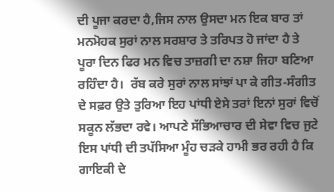ਦੀ ਪੂਜਾ ਕਰਦਾ ਹੈ,ਜਿਸ ਨਾਲ ਉਸਦਾ ਮਨ ਇਕ ਬਾਰ ਤਾਂ ਮਨਮੋਹਕ ਸੁਰਾਂ ਨਾਲ ਸਰਸ਼ਾਰ ਤੇ ਤਰਿਪਤ ਹੋ ਜਾਂਦਾ ਹੈ ਤੇ ਪੂਰਾ ਦਿਨ ਫਿਰ ਮਨ ਵਿਚ ਤਾਜ਼ਗੀ ਦਾ ਨਸ਼ਾ ਜਿਹਾ ਬਣਿਆ ਰਹਿੰਦਾ ਹੈ।  ਰੱਬ ਕਰੇ ਸੁਰਾਂ ਨਾਲ ਸਾਂਝਾਂ ਪਾ ਕੇ ਗੀਤ-ਸੰਗੀਤ ਦੇ ਸਫ਼ਰ ਉਤੇ ਤੁਰਿਆ ਇਹ ਪਾਂਧੀ ਏਸੇ ਤਰਾਂ ਇਨਾਂ ਸੁਰਾਂ ਵਿਚੋਂ ਸਕੂਨ ਲੱਭਦਾ ਰਵੇ। ਆਪਣੇ ਸੱਭਿਆਚਾਰ ਦੀ ਸੇਵਾ ਵਿਚ ਜੁਟੇ ਇਸ ਪਾਂਧੀ ਦੀ ਤਪੱਸਿਆ ਮੂੰਹ ਚੜਕੇ ਹਾਮੀ ਭਰ ਰਹੀ ਹੈ ਕਿ ਗਾਇਕੀ ਦੇ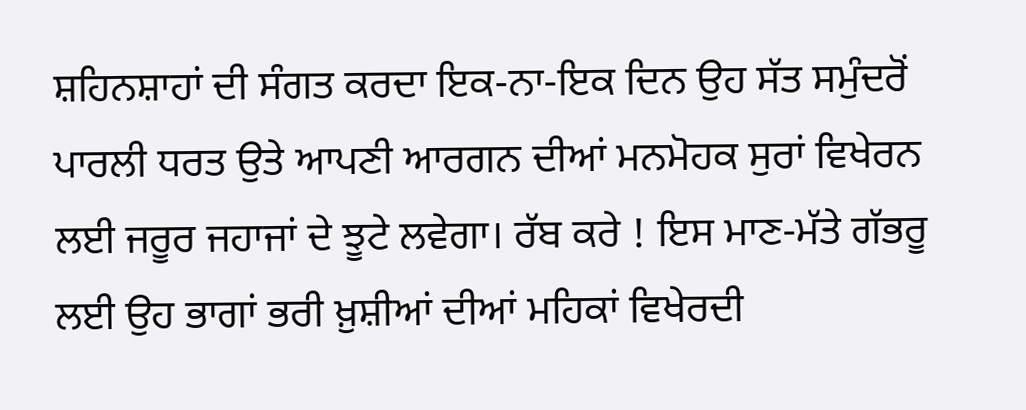ਸ਼ਹਿਨਸ਼ਾਹਾਂ ਦੀ ਸੰਗਤ ਕਰਦਾ ਇਕ-ਨਾ-ਇਕ ਦਿਨ ਉਹ ਸੱਤ ਸਮੁੰਦਰੋਂ ਪਾਰਲੀ ਧਰਤ ਉਤੇ ਆਪਣੀ ਆਰਗਨ ਦੀਆਂ ਮਨਮੋਹਕ ਸੁਰਾਂ ਵਿਖੇਰਨ ਲਈ ਜਰੂਰ ਜਹਾਜਾਂ ਦੇ ਝੂਟੇ ਲਵੇਗਾ। ਰੱਬ ਕਰੇ ! ਇਸ ਮਾਣ-ਮੱਤੇ ਗੱਭਰੂ ਲਈ ਉਹ ਭਾਗਾਂ ਭਰੀ ਖ਼ੁਸ਼ੀਆਂ ਦੀਆਂ ਮਹਿਕਾਂ ਵਿਖੇਰਦੀ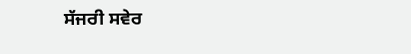ਸੱਜਰੀ ਸਵੇਰ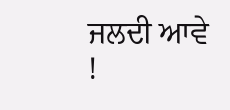ਜਲਦੀ ਆਵੇ !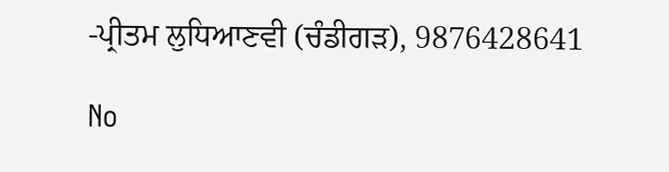-ਪ੍ਰੀਤਮ ਲੁਧਿਆਣਵੀ (ਚੰਡੀਗੜ), 9876428641

No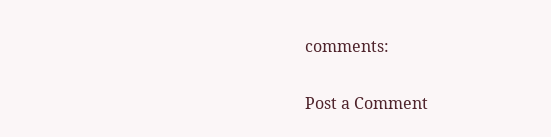comments:

Post a Comment